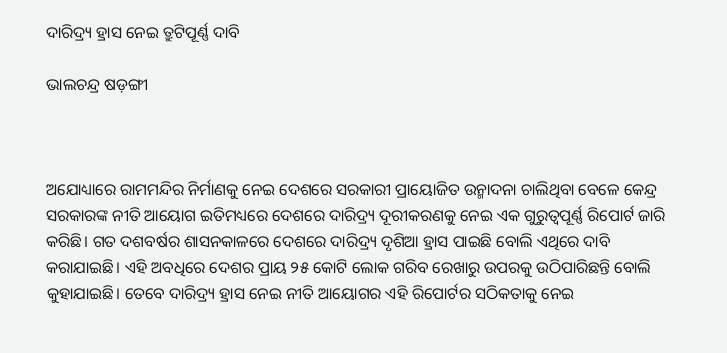ଦାରିଦ୍ର୍ୟ ହ୍ରାସ ନେଇ ତ୍ରୁଟିପୂର୍ଣ୍ଣ ଦାବି

ଭାଲଚନ୍ଦ୍ର ଷଡ଼ଙ୍ଗୀ



ଅଯୋଧ୍ୟାରେ ରାମମନ୍ଦିର ନିର୍ମାଣକୁ ନେଇ ଦେଶରେ ସରକାରୀ ପ୍ରାୟୋଜିତ ଉନ୍ମାଦନା ଚାଲିଥିବା ବେଳେ କେନ୍ଦ୍ର ସରକାରଙ୍କ ନୀତି ଆୟୋଗ ଇତିମଧ୍ୟରେ ଦେଶରେ ଦାରିଦ୍ର୍ୟ ଦୂରୀକରଣକୁ ନେଇ ଏକ ଗୁରୁତ୍ୱପୂର୍ଣ୍ଣ ରିପୋର୍ଟ ଜାରି କରିଛି। ଗତ ଦଶବର୍ଷର ଶାସନକାଳରେ ଦେଶରେ ଦାରିଦ୍ର୍ୟ ଦୃଶିଆ ହ୍ରାସ ପାଇଛି ବୋଲି ଏଥିରେ ଦାବି କରାଯାଇଛି। ଏହି ଅବଧିରେ ଦେଶର ପ୍ରାୟ ୨୫ କୋଟି ଲୋକ ଗରିବ ରେଖାରୁ ଉପରକୁ ଉଠିପାରିଛନ୍ତି ବୋଲି କୁହାଯାଇଛି। ତେବେ ଦାରିଦ୍ର୍ୟ ହ୍ରାସ ନେଇ ନୀତି ଆୟୋଗର ଏହି ରିପୋର୍ଟର ସଠିକତାକୁ ନେଇ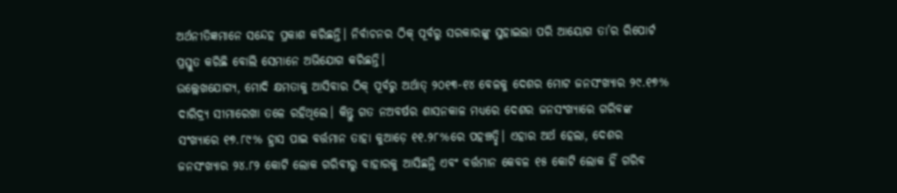ଅର୍ଥନୀତିଜ୍ଞମାନେ ସନ୍ଦେହ ପ୍ରକାଶ କରିଛନ୍ତି। ନିର୍ବାଚନର ଠିକ୍‌ ପୂର୍ବରୁ ସରକାରଙ୍କୁ ସୁହାଇଲା ପରି ଆୟୋଗ ତା’ର ରିପୋର୍ଟ ପ୍ରସ୍ତୁତ କରିଛି ବୋଲି ସେମାନେ ଅଭିଯୋଗ କରିଛନ୍ତି।
ଉଲ୍ଲେଖଯୋଗ୍ୟ, ମୋଦି କ୍ଷମତାକୁ ଆସିବାର ଠିକ୍‌ ପୂର୍ବରୁ ଅର୍ଥାତ୍‌ ୨୦୧୩-୧୪ ବେଳକୁ ଦେଶର ମୋଟ ଜନସଂଖ୍ୟାର ୨୯.୧୭% ଦାରିଦ୍ର୍ୟ ସୀମାରେଖା ତଳେ ରହିଥିଲେ। କିନ୍ତୁ ଗତ ନଅବର୍ଷର ଶାସନକାଳ ମଧ୍ୟରେ ଦେଶର ଜନସଂଖ୍ୟାରେ ଗରିବଙ୍କ ସଂଖ୍ୟାରେ ୧୭.୮୯% ହ୍ରାସ ପାଇ ବର୍ତ୍ତମାନ ତାହା କୁଆଡ଼େ ୧୧.୨୮%ରେ ପହଞ୍ଚତ୍ଛି। ଏହାର ଅର୍ଥ ହେଲା, ଦେଶର ଜନସଂଖ୍ୟାର ୨୪.୮୨ କୋଟି ଲୋକ ଗରିବୀରୁ ବାହାରକୁ ଆସିଛନ୍ତି ଏବଂ ବର୍ତ୍ତମାନ କେବଳ ୧୫ କୋଟି ଲୋକ ହିଁ ଗରିବ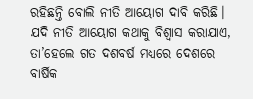ରହିଛନ୍ତି ବୋଲି ନୀତି ଆୟୋଗ ଦାବି କରିଛି। ଯଦି ନୀତି ଆୟୋଗ କଥାକୁ ବିଶ୍ୱାସ କରାଯାଏ, ତା’ହେଲେ ଗତ ଦଶବର୍ଷ ମଧ୍ୟରେ ଦେଶରେ ବାର୍ଷିକ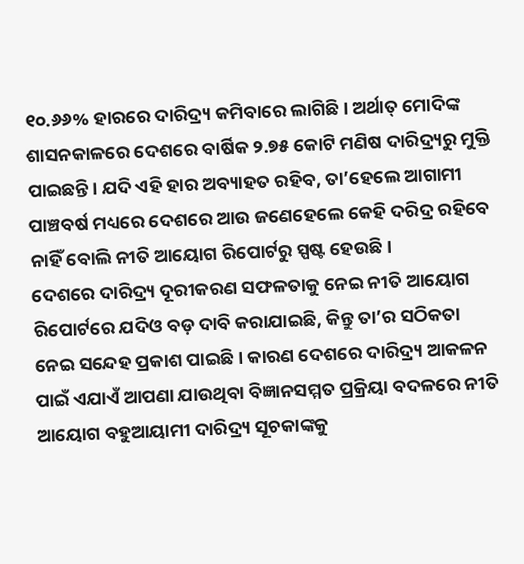୧୦.୬୬% ହାରରେ ଦାରିଦ୍ର୍ୟ କମିବାରେ ଲାଗିଛି। ଅର୍ଥାତ୍‌ ମୋଦିଙ୍କ ଶାସନକାଳରେ ଦେଶରେ ବାର୍ଷିକ ୨.୭୫ କୋଟି ମଣିଷ ଦାରିଦ୍ର୍ୟରୁ ମୁକ୍ତି ପାଇଛନ୍ତି। ଯଦି ଏହି ହାର ଅବ୍ୟାହତ ରହିବ, ତା’ହେଲେ ଆଗାମୀ ପାଞ୍ଚବର୍ଷ ମଧ୍ୟରେ ଦେଶରେ ଆଉ ଜଣେହେଲେ କେହି ଦରିଦ୍ର ରହିବେ ନାହିଁ ବୋଲି ନୀତି ଆୟୋଗ ରିପୋର୍ଟରୁ ସ୍ପଷ୍ଟ ହେଉଛି।
ଦେଶରେ ଦାରିଦ୍ର୍ୟ ଦୂରୀକରଣ ସଫଳତାକୁ ନେଇ ନୀତି ଆୟୋଗ ରିପୋର୍ଟରେ ଯଦିଓ ବଡ଼ ଦାବି କରାଯାଇଛି, କିନ୍ତୁ ତା’ର ସଠିକତା ନେଇ ସନ୍ଦେହ ପ୍ରକାଶ ପାଇଛି। କାରଣ ଦେଶରେ ଦାରିଦ୍ର୍ୟ ଆକଳନ ପାଇଁ ଏଯାଏଁ ଆପଣା ଯାଉଥିବା ବିଜ୍ଞାନସମ୍ମତ ପ୍ରକ୍ରିୟା ବଦଳରେ ନୀତି ଆୟୋଗ ବହୁଆୟାମୀ ଦାରିଦ୍ର୍ୟ ସୂଚକାଙ୍କକୁ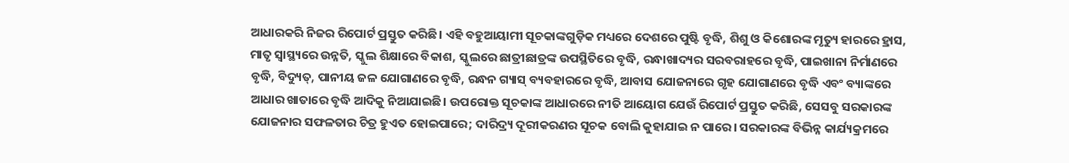ଆଧାରକରି ନିଜର ରିପୋର୍ଟ ପ୍ରସ୍ତୁତ କରିଛି। ଏହି ବହୁଆୟାମୀ ସୂଚକାଙ୍କଗୁଡ଼ିକ ମଧ୍ୟରେ ଦେଶରେ ପୁଷ୍ଟି ବୃଦ୍ଧି, ଶିଶୁ ଓ କିଶୋରଙ୍କ ମୃତ୍ୟୁ ହାରରେ ହ୍ରାସ, ମାତୃ ସ୍ବାସ୍ଥ୍ୟରେ ଉନ୍ନତି, ସ୍କୁଲ ଶିକ୍ଷାରେ ବିକାଶ, ସ୍କୁଲରେ ଛାତ୍ରୀଛାତ୍ରଙ୍କ ଉପସ୍ଥିତିରେ ବୃଦ୍ଧି, ରନ୍ଧାଖାଦ୍ୟର ସରବରାହରେ ବୃଦ୍ଧି, ପାଇଖାନା ନିର୍ମାଣରେ ବୃଦ୍ଧି, ବିଦ୍ୟୁତ୍‌, ପାନୀୟ ଜଳ ଯୋଗାଣରେ ବୃଦ୍ଧି, ରନ୍ଧନ ଗ୍ୟାସ୍‌ ବ୍ୟବହାରରେ ବୃଦ୍ଧି, ଆବାସ ଯୋଜନାରେ ଗୃହ ଯୋଗାଣରେ ବୃଦ୍ଧି ଏବଂ ବ୍ୟାଙ୍କରେ ଆଧାର ଖାତାରେ ବୃଦ୍ଧି ଆଦିକୁ ନିଆଯାଇଛି। ଉପରୋକ୍ତ ସୂଚକାଙ୍କ ଆଧାରରେ ନୀତି ଆୟୋଗ ଯେଉଁ ରିପୋର୍ଟ ପ୍ରସ୍ତୁତ କରିଛି, ସେସବୁ ସରକାରଙ୍କ ଯୋଜନାର ସଫଳତାର ଚିତ୍ର ହୁଏତ ହୋଇପାରେ; ଦାରିଦ୍ର୍ୟ ଦୂରୀକରଣର ସୂଚକ ବୋଲି କୁହାଯାଇ ନ ପାରେ। ସରକାରଙ୍କ ବିଭିନ୍ନ କାର୍ଯ୍ୟକ୍ରମରେ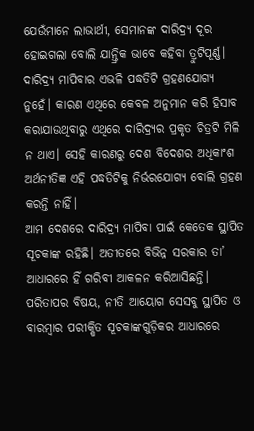ଯେଉଁମାନେ ଲାଭାର୍ଥୀ, ସେମାନଙ୍କ ଦାରିଦ୍ର୍ୟ ଦୂର ହୋଇଗଲା ବୋଲି ଯାନ୍ତ୍ରିକ ଭାବେ କହିବା ତ୍ରୁଟିପୂର୍ଣ୍ଣ। ଦାରିଦ୍ର୍ୟ ମାପିବାର ଏଭଳି ପଦ୍ଧତିଟି ଗ୍ରହଣଯୋଗ୍ୟ ନୁହେଁ। କାରଣ ଏଥିରେ କେବଳ ଅନୁମାନ କରି ହିସାବ କରାଯାଉଥିବାରୁ ଏଥିରେ ଦାରିଦ୍ର୍ୟର ପ୍ରକୃତ ଚିତ୍ରଟି ମିଳି ନ ଥାଏ। ସେହି କାରଣରୁ ଦେଶ ବିଦେଶର ଅଧିକାଂଶ ଅର୍ଥନୀତିଜ୍ଞ ଏହି ପଦ୍ଧତିଟିକୁ ନିର୍ଭରଯୋଗ୍ୟ ବୋଲି ଗ୍ରହଣ କରନ୍ତି ନାହିଁ।
ଆମ ଦେଶରେ ଦାରିଦ୍ର୍ୟ ମାପିବା ପାଇଁ କେତେକ ସ୍ଥାପିତ ସୂଚକାଙ୍କ ରହିଛି। ଅତୀତରେ ବିଭିନ୍ନ ସରକାର ତା’ ଆଧାରରେ ହିଁ ଗରିବୀ ଆକଳନ କରିଆସିଛନ୍ତି। ପରିତାପର ବିଷୟ, ନୀତି ଆୟୋଗ ସେସବୁ ସ୍ଥାପିତ ଓ ବାରମ୍ବାର ପରୀକ୍ଷିତ ସୂଚକାଙ୍କଗୁଡ଼ିକର ଆଧାରରେ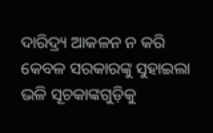ଦାରିଦ୍ର୍ୟ ଆକଳନ ନ କରି କେବଳ ସରକାରଙ୍କୁ ସୁହାଇଲା ଭଳି ସୂଚକାଙ୍କଗୁଡ଼ିକୁ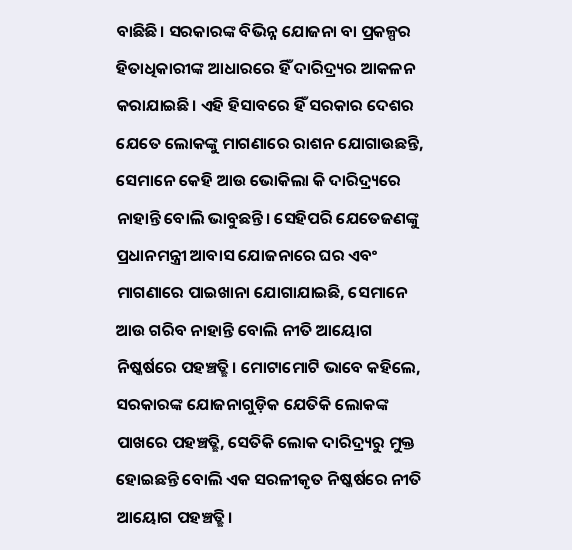ବାଛିଛି। ସରକାରଙ୍କ ବିଭିନ୍ନ ଯୋଜନା ବା ପ୍ରକଳ୍ପର ହିତାଧିକାରୀଙ୍କ ଆଧାରରେ ହିଁ ଦାରିଦ୍ର୍ୟର ଆକଳନ କରାଯାଇଛି। ଏହି ହିସାବରେ ହିଁ ସରକାର ଦେଶର ଯେତେ ଲୋକଙ୍କୁ ମାଗଣାରେ ରାଶନ ଯୋଗାଉଛନ୍ତି, ସେମାନେ କେହି ଆଉ ଭୋକିଲା କି ଦାରିଦ୍ର୍ୟରେ ନାହାନ୍ତି ବୋଲି ଭାବୁଛନ୍ତି। ସେହିପରି ଯେତେଜଣଙ୍କୁ ପ୍ରଧାନମନ୍ତ୍ରୀ ଆବାସ ଯୋଜନାରେ ଘର ଏବଂ ମାଗଣାରେ ପାଇଖାନା ଯୋଗାଯାଇଛି, ସେମାନେ ଆଉ ଗରିବ ନାହାନ୍ତି ବୋଲି ନୀତି ଆୟୋଗ ନିଷ୍କର୍ଷରେ ପହଞ୍ଚତ୍ଛି। ମୋଟାମୋଟି ଭାବେ କହିଲେ, ସରକାରଙ୍କ ଯୋଜନାଗୁଡ଼ିକ ଯେତିକି ଲୋକଙ୍କ ପାଖରେ ପହଞ୍ଚତ୍ଛି, ସେତିକି ଲୋକ ଦାରିଦ୍ର୍ୟରୁ ମୁକ୍ତ ହୋଇଛନ୍ତି ବୋଲି ଏକ ସରଳୀକୃତ ନିଷ୍କର୍ଷରେ ନୀତି ଆୟୋଗ ପହଞ୍ଚତ୍ଛି।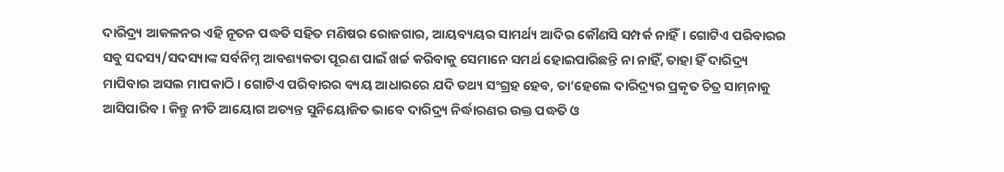ଦାରିଦ୍ର୍ୟ ଆକଳନର ଏହି ନୂତନ ପଦ୍ଧତି ସହିତ ମଣିଷର ରୋଜଗାର, ଆୟବ୍ୟୟର ସାମର୍ଥ୍ୟ ଆଦିର କୌଣସି ସମ୍ପର୍କ ନାହିଁ। ଗୋଟିଏ ପରିବାରର ସବୁ ସଦସ୍ୟ/ସଦସ୍ୟାଙ୍କ ସର୍ବନିମ୍ନ ଆବଶ୍ୟକତା ପୂରଣ ପାଇଁ ଖର୍ଚ୍ଚ କରିବାକୁ ସେମାନେ ସମର୍ଥ ହୋଇପାରିଛନ୍ତି ନା ନାହିଁ, ତାହା ହିଁ ଦାରିଦ୍ର୍ୟ ମାପିବାର ଅସଲ ମାପକାଠି। ଗୋଟିଏ ପରିବାରର ବ୍ୟୟ ଆଧାରରେ ଯଦି ତଥ୍ୟ ସଂଗ୍ରହ ହେବ, ତା’ହେଲେ ଦାରିଦ୍ର୍ୟର ପ୍ରକୃତ ଚିତ୍ର ସାମ୍‌ନାକୁ ଆସିପାରିବ। କିନ୍ତୁ ନୀତି ଆୟୋଗ ଅତ୍ୟନ୍ତ ସୁନିୟୋଜିତ ଭାବେ ଦାରିଦ୍ର୍ୟ ନିର୍ଦ୍ଧାରଣର ଉକ୍ତ ପଦ୍ଧତି ଓ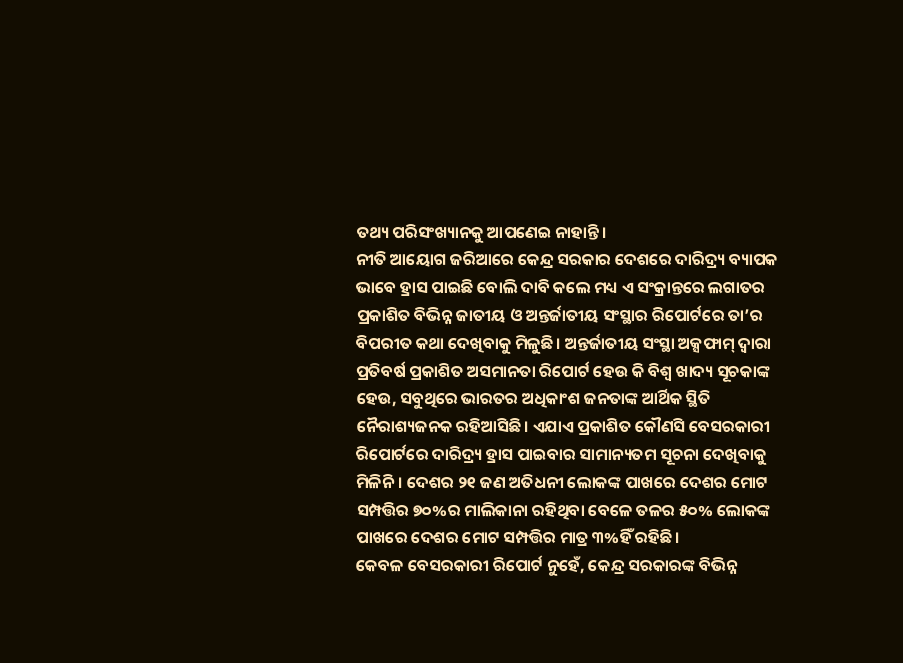ତଥ୍ୟ ପରିସଂଖ୍ୟାନକୁ ଆପଣେଇ ନାହାନ୍ତି।
ନୀତି ଆୟୋଗ ଜରିଆରେ କେନ୍ଦ୍ର ସରକାର ଦେଶରେ ଦାରିଦ୍ର୍ୟ ବ୍ୟାପକ ଭାବେ ହ୍ରାସ ପାଇଛି ବୋଲି ଦାବି କଲେ ମଧ୍ୟ ଏ ସଂକ୍ରାନ୍ତରେ ଲଗାତର ପ୍ରକାଶିତ ବିଭିନ୍ନ ଜାତୀୟ ଓ ଅନ୍ତର୍ଜାତୀୟ ସଂସ୍ଥାର ରିପୋର୍ଟରେ ତା’ର ବିପରୀତ କଥା ଦେଖିବାକୁ ମିଳୁଛି। ଅନ୍ତର୍ଜାତୀୟ ସଂସ୍ଥା ଅକ୍ସଫାମ୍‌ ଦ୍ୱାରା ପ୍ରତିବର୍ଷ ପ୍ରକାଶିତ ଅସମାନତା ରିପୋର୍ଟ ହେଉ କି ବିଶ୍ୱ ଖାଦ୍ୟ ସୂଚକାଙ୍କ ହେଉ, ସବୁଥିରେ ଭାରତର ଅଧିକାଂଶ ଜନତାଙ୍କ ଆର୍ଥିକ ସ୍ଥିତି ନୈରାଶ୍ୟଜନକ ରହିଆସିଛି। ଏଯାଏ ପ୍ରକାଶିତ କୌଣସି ବେସରକାରୀ ରିପୋର୍ଟରେ ଦାରିଦ୍ର୍ୟ ହ୍ରାସ ପାଇବାର ସାମାନ୍ୟତମ ସୂଚନା ଦେଖିବାକୁ ମିଳିନି। ଦେଶର ୨୧ ଜଣ ଅତିଧନୀ ଲୋକଙ୍କ ପାଖରେ ଦେଶର ମୋଟ ସମ୍ପତ୍ତିର ୭୦%ର ମାଲିକାନା ରହିଥିବା ବେଳେ ତଳର ୫୦% ଲୋକଙ୍କ ପାଖରେ ଦେଶର ମୋଟ ସମ୍ପତ୍ତିର ମାତ୍ର ୩%ହିଁ ରହିଛି।
କେବଳ ବେସରକାରୀ ରିପୋର୍ଟ ନୁହେଁ, କେନ୍ଦ୍ର ସରକାରଙ୍କ ବିଭିନ୍ନ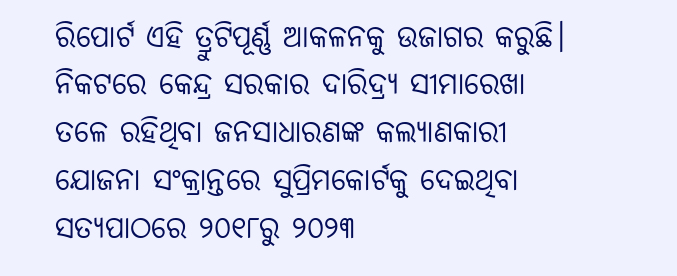ରିପୋର୍ଟ ଏହି ତ୍ରୁଟିପୂର୍ଣ୍ଣ ଆକଳନକୁ ଉଜାଗର କରୁଛି। ନିକଟରେ କେନ୍ଦ୍ର ସରକାର ଦାରିଦ୍ର୍ୟ ସୀମାରେଖା ତଳେ ରହିଥିବା ଜନସାଧାରଣଙ୍କ କଲ୍ୟାଣକାରୀ ଯୋଜନା ସଂକ୍ରାନ୍ତରେ ସୁପ୍ରିମକୋର୍ଟକୁ ଦେଇଥିବା ସତ୍ୟପାଠରେ ୨୦୧୮ରୁ ୨୦୨୩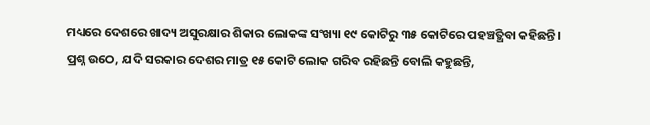ମଧ୍ୟରେ ଦେଶରେ ଖାଦ୍ୟ ଅସୁରକ୍ଷାର ଶିକାର ଲୋକଙ୍କ ସଂଖ୍ୟା ୧୯ କୋଟିରୁ ୩୫ କୋଟିରେ ପହଞ୍ଚତ୍ଥିବା କହିଛନ୍ତି। ପ୍ରଶ୍ନ ଉଠେ, ଯଦି ସରକାର ଦେଶର ମାତ୍ର ୧୫ କୋଟି ଲୋକ ଗରିବ ରହିଛନ୍ତି ବୋଲି କହୁଛନ୍ତି,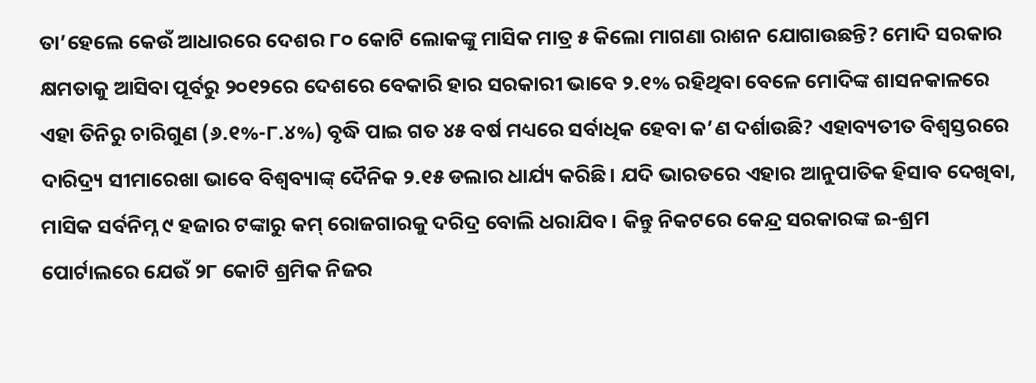ତା’ହେଲେ କେଉଁ ଆଧାରରେ ଦେଶର ୮୦ କୋଟି ଲୋକଙ୍କୁ ମାସିକ ମାତ୍ର ୫ କିଲୋ ମାଗଣା ରାଶନ ଯୋଗାଉଛନ୍ତି? ମୋଦି ସରକାର କ୍ଷମତାକୁ ଆସିବା ପୂର୍ବରୁ ୨୦୧୨ରେ ଦେଶରେ ବେକାରି ହାର ସରକାରୀ ଭାବେ ୨.୧% ରହିଥିବା ବେଳେ ମୋଦିଙ୍କ ଶାସନକାଳରେ ଏହା ତିନିରୁ ଚାରିଗୁଣ (୬.୧%-୮.୪%) ବୃଦ୍ଧି ପାଇ ଗତ ୪୫ ବର୍ଷ ମଧ୍ୟରେ ସର୍ବାଧିକ ହେବା କ’ଣ ଦର୍ଶାଉଛି? ଏହାବ୍ୟତୀତ ବିଶ୍ୱସ୍ତରରେ ଦାରିଦ୍ର୍ୟ ସୀମାରେଖା ଭାବେ ବିଶ୍ୱବ୍ୟାଙ୍କ୍‌ ଦୈନିକ ୨.୧୫ ଡଲାର ଧାର୍ଯ୍ୟ କରିଛି। ଯଦି ଭାରତରେ ଏହାର ଆନୁପାତିକ ହିସାବ ଦେଖିବା, ମାସିକ ସର୍ବନିମ୍ନ ୯ ହଜାର ଟଙ୍କାରୁ କମ୍‌ ରୋଜଗାରକୁ ଦରିଦ୍ର ବୋଲି ଧରାଯିବ। କିନ୍ତୁ ନିକଟରେ କେନ୍ଦ୍ର ସରକାରଙ୍କ ଇ-ଶ୍ରମ ପୋର୍ଟାଲରେ ଯେଉଁ ୨୮ କୋଟି ଶ୍ରମିକ ନିଜର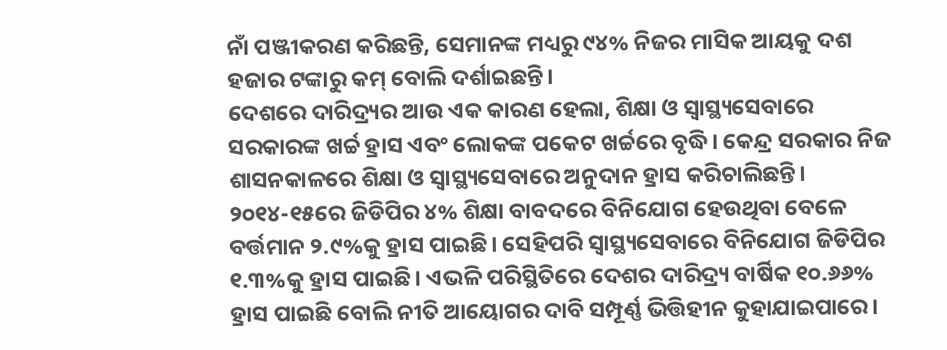ନାଁ ପଞ୍ଜୀକରଣ କରିଛନ୍ତି, ସେମାନଙ୍କ ମଧ୍ୟରୁ ୯୪% ନିଜର ମାସିକ ଆୟକୁ ଦଶ ହଜାର ଟଙ୍କାରୁ କମ୍‌ ବୋଲି ଦର୍ଶାଇଛନ୍ତି।
ଦେଶରେ ଦାରିଦ୍ର୍ୟର ଆଉ ଏକ କାରଣ ହେଲା, ଶିକ୍ଷା ଓ ସ୍ବାସ୍ଥ୍ୟସେବାରେ ସରକାରଙ୍କ ଖର୍ଚ୍ଚ ହ୍ରାସ ଏବଂ ଲୋକଙ୍କ ପକେଟ ଖର୍ଚ୍ଚରେ ବୃଦ୍ଧି। କେନ୍ଦ୍ର ସରକାର ନିଜ ଶାସନକାଳରେ ଶିକ୍ଷା ଓ ସ୍ବାସ୍ଥ୍ୟସେବାରେ ଅନୁଦାନ ହ୍ରାସ କରିଚାଲିଛନ୍ତି। ୨୦୧୪-୧୫ରେ ଜିଡିପିର ୪% ଶିକ୍ଷା ବାବଦରେ ବିନିଯୋଗ ହେଉଥିବା ବେଳେ ବର୍ତ୍ତମାନ ୨.୯%କୁ ହ୍ରାସ ପାଇଛି। ସେହିପରି ସ୍ବାସ୍ଥ୍ୟସେବାରେ ବିନିଯୋଗ ଜିଡିପିର ୧.୩%କୁ ହ୍ରାସ ପାଇଛି। ଏଭଳି ପରିସ୍ଥିତିରେ ଦେଶର ଦାରିଦ୍ର୍ୟ ବାର୍ଷିକ ୧୦.୬୬% ହ୍ରାସ ପାଇଛି ବୋଲି ନୀତି ଆୟୋଗର ଦାବି ସମ୍ପୂର୍ଣ୍ଣ ଭିତ୍ତିହୀନ କୁହାଯାଇପାରେ।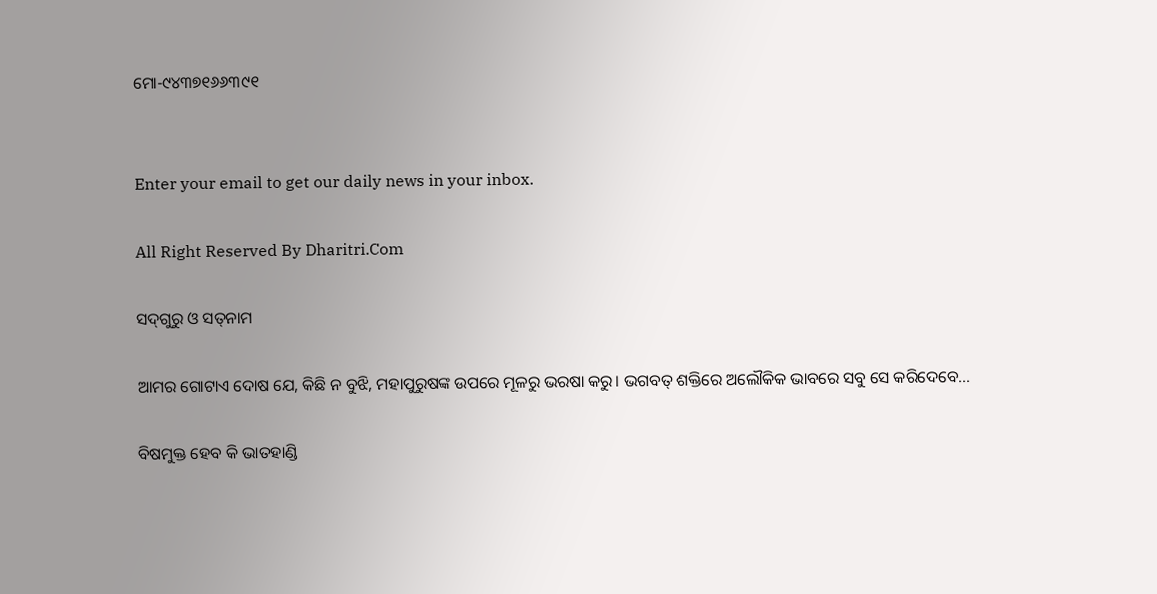ମୋ-୯୪୩୭୧୬୬୩୯୧


Enter your email to get our daily news in your inbox.

All Right Reserved By Dharitri.Com

ସଦ୍‌ଗୁରୁ ଓ ସତ୍‌ନାମ

ଆମର ଗୋଟାଏ ଦୋଷ ଯେ, କିଛି ନ ବୁଝି, ମହାପୁରୁଷଙ୍କ ଉପରେ ମୂଳରୁ ଭରଷା କରୁ। ଭଗବତ୍‌ ଶକ୍ତିରେ ଅଲୌକିକ ଭାବରେ ସବୁ ସେ କରିଦେବେ...

ବିଷମୁକ୍ତ ହେବ କି ଭାତହାଣ୍ଡି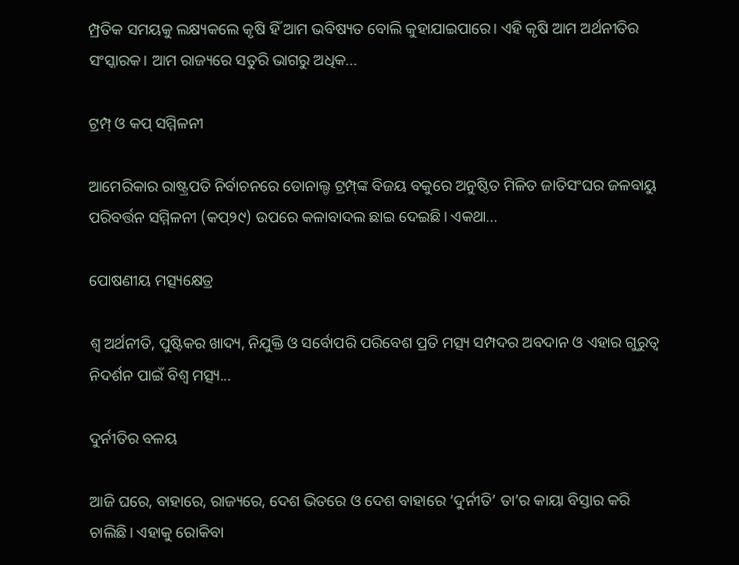ମ୍ପ୍ରତିକ ସମୟକୁ ଲକ୍ଷ୍ୟକଲେ କୃଷି ହିଁ ଆମ ଭବିଷ୍ୟତ ବୋଲି କୁହାଯାଇପାରେ। ଏହି କୃଷି ଆମ ଅର୍ଥନୀତିର ସଂସ୍କାରକ। ଆମ ରାଜ୍ୟରେ ସତୁରି ଭାଗରୁ ଅଧିକ...

ଟ୍ରମ୍ପ୍‌ ଓ କପ୍‌ ସମ୍ମିଳନୀ

ଆମେରିକାର ରାଷ୍ଟ୍ରପତି ନିର୍ବାଚନରେ ଡୋନାଲ୍ଡ ଟ୍ରମ୍ପ୍‌ଙ୍କ ବିଜୟ ବକୁରେ ଅନୁଷ୍ଠିତ ମିଳିତ ଜାତିସଂଘର ଜଳବାୟୁ ପରିବର୍ତ୍ତନ ସମ୍ମିଳନୀ (କପ୍‌୨୯) ଉପରେ କଳାବାଦଲ ଛାଇ ଦେଇଛି। ଏକଥା...

ପୋଷଣୀୟ ମତ୍ସ୍ୟକ୍ଷେତ୍ର

ଶ୍ୱ ଅର୍ଥନୀତି, ପୁଷ୍ଟିକର ଖାଦ୍ୟ, ନିଯୁକ୍ତି ଓ ସର୍ବୋପରି ପରିବେଶ ପ୍ରତି ମତ୍ସ୍ୟ ସମ୍ପଦର ଅବଦାନ ଓ ଏହାର ଗୁରୁତ୍ୱ ନିଦର୍ଶନ ପାଇଁ ବିଶ୍ୱ ମତ୍ସ୍ୟ...

ଦୁର୍ନୀତିର ବଳୟ

ଆଜି ଘରେ, ବାହାରେ, ରାଜ୍ୟରେ, ଦେଶ ଭିତରେ ଓ ଦେଶ ବାହାରେ ‘ଦୁର୍ନୀତି’ ତା’ର କାୟା ବିସ୍ତାର କରି ଚାଲିଛି। ଏହାକୁ ରୋକିବା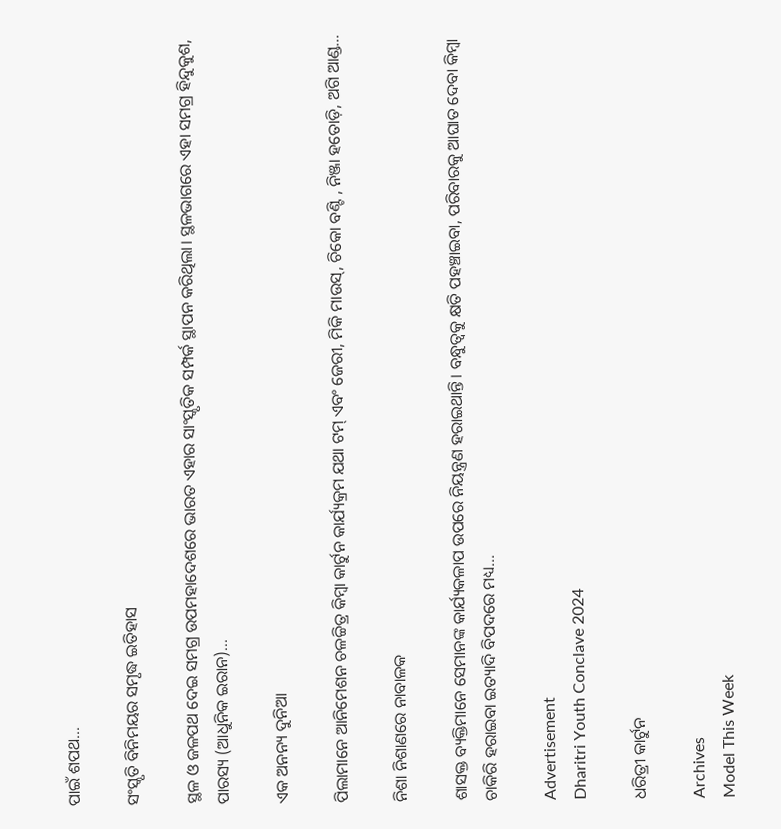ପାଇଁ ଶପଥ...

ସଂସ୍କୃତି ବିନିମୟର ସମୃଦ୍ଧ ଇତିହାସ

ସ୍ଥଳ ଓ ଜଳପଥ ଦେଇ ସମଗ୍ର ଉପମହାଦେଶରେ ଭାରତ ଏହାର ସାଂସ୍କୃତିକ ସମ୍ପର୍କ ସ୍ଥାପନ କରିଥିଲା। ସ୍ଥଳଭାଗରେ ଏହା ସମଗ୍ର ହିନ୍ଦୁକୁଶ, ପାରସ୍ୟ (ଆଧୁନିକ ଇରାନ)...

ଏକ ଅନନ୍ୟ ଦୁନିଆ

ପିଲାମାନେ ଆନିମେଶନ ଚଳଚ୍ଚିତ୍ର କିମ୍ବା କାର୍ଟୁନ କାର୍ଯ୍ୟକ୍ରମ ଯଥା ଟମ୍‌ ଏବଂ ଜେରୀ, ମିକି ମାଉସ୍‌, ଚିକୋ ବଣ୍ଟି , ନିଞ୍ଜା ହତୋଡ଼ି, ଅଗି ଆଣ୍ଡ...

ନିଶା ନିଶାଣରେ ନାବାଳକ

ଶାସକ୍ତ ବ୍ୟକ୍ତିମାନେ ସେମାନଙ୍କ କାର୍ଯ୍ୟକଳାପ ଉପରେ ନିୟନ୍ତ୍ରଣ ହରାଇଥାନ୍ତି। ବନ୍ଧୁତ୍ୱକୁ କ୍ଷତି ପହଞ୍ଚାଇବା, ପରିବାରକୁ ଆଘାତ ଦେବା କିମ୍ବା ଚାକିରି ହରାଇବା ଇତ୍ୟାଦି ବିପଦରେ ମଧ୍ୟ...

Advertisement
Dharitri Youth Conclave 2024

ଧରିତ୍ରୀ କାର୍ଟୁନ

Archives
Model This Week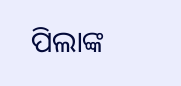ପିଲାଙ୍କ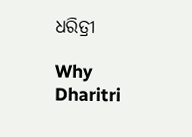ଧରିତ୍ରୀ

Why Dharitri